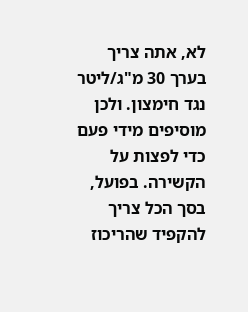לא, אתה צריך בערך 30 מ"ג/ליטר נגד חימצון. ולכן מוסיפים מידי פעם כדי לפצות על הקשירה. בפועל, בסך הכל צריך להקפיד שהריכוז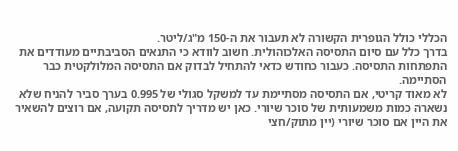הכללי כולל הגופרית הקשורה לא תעבור את ה-150 מ"ג/ליטר.
בדרך כלל עם סיום התסיסה האלכוהולית. חשוב לוודא כי התנאים הסביבתיים מעודדים את התפתחות התסיסה. כעבור כחודש כדאי להתחיל לבדוק אם התסיסה המלולקטית כבר הסתיימה.
לא מאוד קריטי, אם התסיסה מסתיימת עד למשקל סגולי של 0.995 בערך סביר להניח שלא נשארה כמות משמעותית של סוכר שיורי. כאן יש מדריך לתסיסה תקועה, אם רוצים להשאיר את היין אם סוכר שיורי (יין מתוק/חצי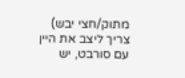מתוק/חצי יבש) צריך ליצב את היין עם סורבט, יש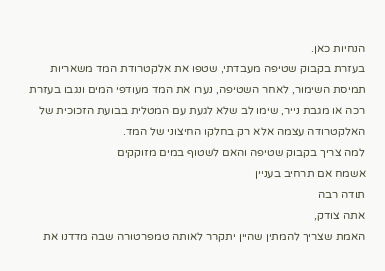הנחיות כאן.
בעזרת בקבוק שטיפה מעבדתי, שטפו את אלקטרודת המד משאריות תמיסת השימור, לאחר השטיפה, נערו את המד מעודפי המים ונגבו בעזרת רכה או מגבת נייר, שימו לב שלא לגעת עם המטלית בבועת הזכוכית של האלקטרודה עצמה אלא רק בחלקו החיצוני של המד.
למה צריך בקבוק שטיפה והאם לשטוף במים מזוקקים
אשמח אם תרחיב בעניין
תודה רבה
אתה צודק,
האמת שצריך להמתין שהיין יתקרר לאותה טמפרטורה שבה מדדנו את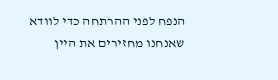הנפח לפני ההרתחה כדי לוודא שאנחנו מחזירים את היין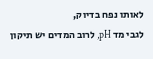לאותו נפח בדיוק,
לגבי מד pH, לרוב המדים יש תיקון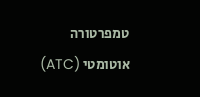טמפרטורה אוטומטי (ATC)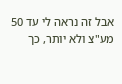אבל זה נראה לי עד 50 מע"צ ולא יותר, כך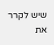שיש לקרר את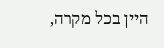היין בכל מקרה,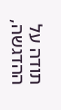תודה על ההדגשה,